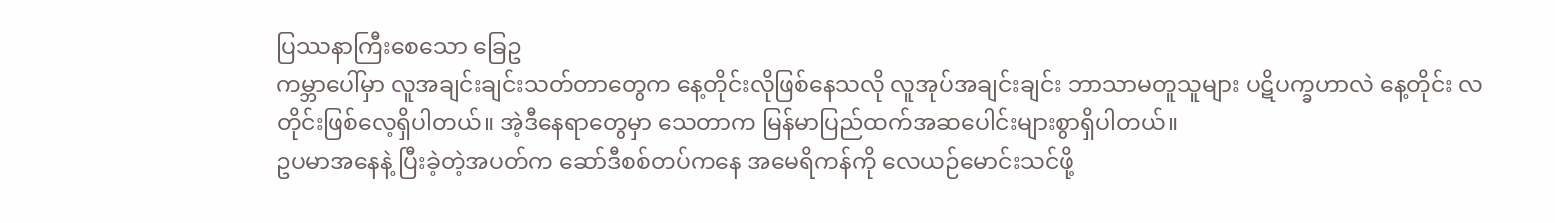ပြဿနာကြီးစေသော ခြေဥ
ကမ္ဘာပေါ်မှာ လူအချင်းချင်းသတ်တာတွေက နေ့တိုင်းလိုဖြစ်နေသလို လူအုပ်အချင်းချင်း ဘာသာမတူသူများ ပဋိပက္ခဟာလဲ နေ့တိုင်း လတိုင်းဖြစ်လေ့ရှိပါတယ်။ အဲ့ဒီနေရာတွေမှာ သေတာက မြန်မာပြည်ထက်အဆပေါင်းများစွာရှိပါတယ်။
ဥပမာအနေနဲ့ ပြီးခဲ့တဲ့အပတ်က ဆော်ဒီစစ်တပ်ကနေ အမေရိကန်ကို လေယဉ်မောင်းသင်ဖို့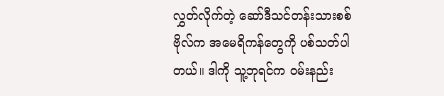လွှတ်လိုက်တဲ့ ဆော်ဒီသင်တန်းသားစစ်ဗိုလ်က အမေရိကန်တွေကို ပစ်သတ်ပါတယ်။ ဒါကို သူ့ဘုရင်က ဝမ်းနည်း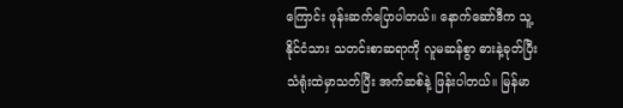ကြောင်း ဖုန်းဆက်ပြောပါတယ်။ နောက်ဆော်ဒီက သူ့နိုင်ငံသား သတင်းစာဆရာကို လူမဆန်စွာ ဓားနဲ့ခုတ်ပြီး သံရုံးထဲမှာသတ်ပြီး အက်ဆစ်နဲ့ ဖြန်းပါတယ်။ မြန်မာ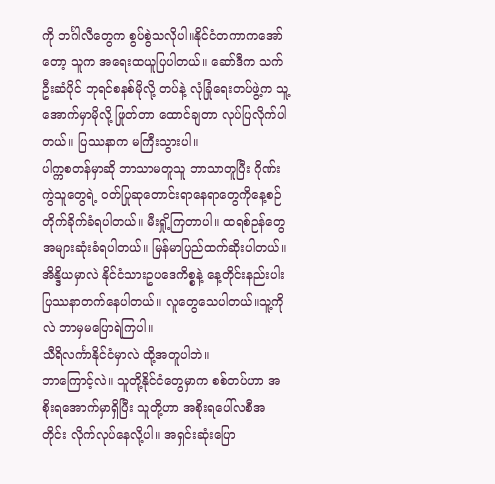ကို ဘင်္ဂါလီတွေက စွပ်စွဲသလိုပါ။နိုင်ငံတကာကအော်တော့ သူက အရေးထယူပြပါတယ်။ ဆော်ဒီက သက်ဦးဆံပိုင် ဘုရင်စနစ်မိုလို့ တပ်နဲ့ လုံခြုံရေးတပ်ဖွဲ့က သူ့အောက်မှာမိုလို့ ဖြုတ်တာ ထောင်ချတာ လုပ်ပြလိုက်ပါတယ်။ ပြဿနာက မကြီးသွားပါ။
ပါက္ကစတန်မှာဆို ဘာသာမတူသူ ဘာသာတူပြီး ဂိုဏ်းကွဲသူတွေရဲ့ ဝတ်ပြုဆုတောင်းရာနေရာတွေကိုနေ့စဉ်တိုက်ခိုက်ခံရပါတယ်။ မီးရှို့ကြတာပါ။ ထရစ်ဉန်တွေအများဆုံးခံရပါတယ်။ မြန်မာပြည်ထက်ဆိုးပါတယ်။
အိန္ဒိယမှာလဲ နိုင်ငံသားဥပဒေကိစ္စနဲ့ နေ့တိုင်းနည်းပါး ပြဿနာတက်နေပါတယ်။ လူတွေသေပါတယ်။သူ့ကိုလဲ ဘာမှမပြောရဲကြပါ။
သီရိလင်္ကာနိုင်ငံမှာလဲ ထို့အတူပါဘဲ။
ဘာကြောင့်လဲ။ သူတို့နိုင်ငံတွေမှာက စစ်တပ်ဟာ အစိုးရအောက်မှာရှိပြီး သူတို့ဟာ အစိုးရပေါ်လစီအတိုင်း လိုက်လုပ်နေလို့ပါ။ အရှင်းဆုံးပြော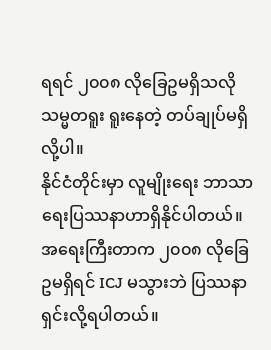ရရင် ၂၀၀၈ လိုခြေဥမရှိသလို သမ္မတရူး ရူးနေတဲ့ တပ်ချုပ်မရှိလို့ပါ။
နိုင်ငံတိုင်းမှာ လူမျိုးရေး ဘာသာရေးပြဿနာဟာရှိနိုင်ပါတယ်။ အရေးကြီးတာက ၂၀၀၈ လိုခြေဥမရှိရင် ICJ မသွားဘဲ ပြဿနာရှင်းလို့ရပါတယ်။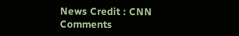News Credit : CNN
Comments